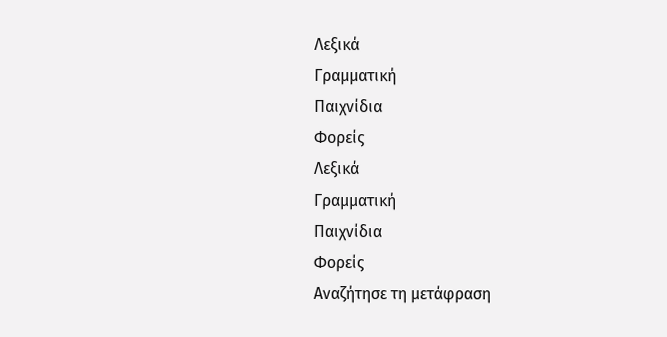Λεξικά
Γραμματική
Παιχνίδια
Φορείς
Λεξικά
Γραμματική
Παιχνίδια
Φορείς
Αναζήτησε τη μετάφραση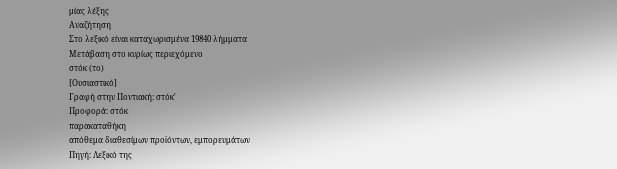μίας λέξης
Αναζήτηση
Στο λεξικό είναι καταχωρισμένα 19840 λήμματα
Μετάβαση στο κυρίως περιεχόμενο
στόκ (το)
[Ουσιαστικό]
Γραφή στην Ποντιακή: στόκ'
Προφορά: στόκ
παρακαταθήκη
απόθεμα διαθεσίμων προϊόντων, εμπορευμάτων
Πηγή: Λεξικό της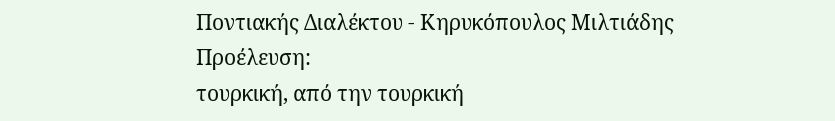Ποντιακής Διαλέκτου - Κηρυκόπουλος Μιλτιάδης
Προέλευση:
τουρκική, από την τουρκική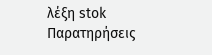λέξη stok
Παρατηρήσεις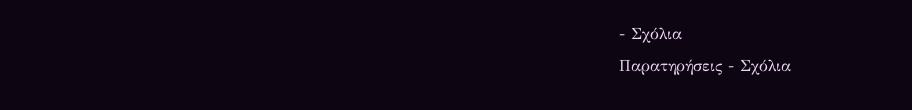- Σχόλια
Παρατηρήσεις - Σχόλια